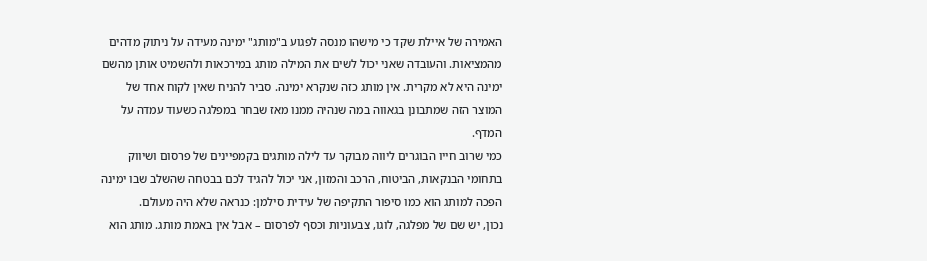האמירה של איילת שקד כי מישהו מנסה לפגוע ב"מותג" ימינה מעידה על ניתוק מדהים מהמציאות. והעובדה שאני יכול לשים את המילה מותג במירכאות ולהשמיט אותן מהשם ימינה היא לא מקרית. אין מותג כזה שנקרא ימינה. סביר להניח שאין לקוח אחד של המוצר הזה שמתבונן בגאווה במה שנהיה ממנו מאז שבחר במפלגה כשעוד עמדה על המדף.
כמי שרוב חייו הבוגרים ליווה מבוקר עד לילה מותגים בקמפיינים של פרסום ושיווק בתחומי הבנקאות, הביטוח, הרכב והמזון, אני יכול להגיד לכם בבטחה שהשלב שבו ימינה הפכה למותג הוא כמו סיפור התקיפה של עידית סילמן: כנראה שלא היה מעולם.
נכון, יש שם של מפלגה, לוגו, צבעוניות וכסף לפרסום – אבל אין באמת מותג. מותג הוא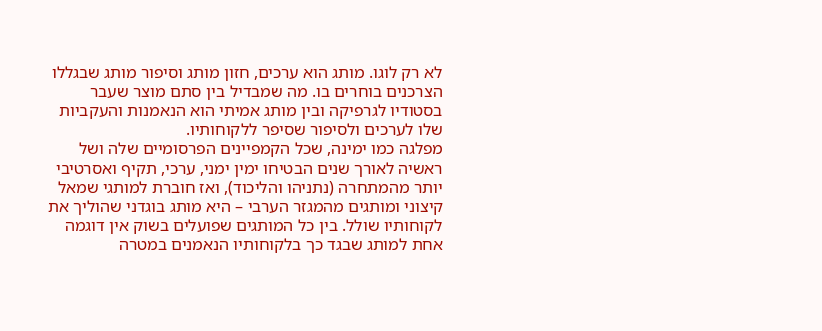לא רק לוגו. מותג הוא ערכים, חזון מותג וסיפור מותג שבגללו הצרכנים בוחרים בו. מה שמבדיל בין סתם מוצר שעבר בסטודיו לגרפיקה ובין מותג אמיתי הוא הנאמנות והעקביות שלו לערכים ולסיפור שסיפר ללקוחותיו.
מפלגה כמו ימינה, שכל הקמפיינים הפרסומיים שלה ושל ראשיה לאורך שנים הבטיחו ימין ימני, ערכי, תקיף ואסרטיבי יותר מהמתחרה (נתניהו והליכוד), ואז חוברת למותגי שמאל קיצוני ומותגים מהמגזר הערבי – היא מותג בוגדני שהוליך את לקוחותיו שולל. בין כל המותגים שפועלים בשוק אין דוגמה אחת למותג שבגד כך בלקוחותיו הנאמנים במטרה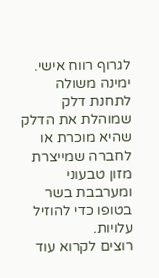לגרוף רווח אישי. ימינה משולה לתחנת דלק שמוהלת את הדלק שהיא מוכרת או לחברה שמייצרת מזון טבעוני ומערבבת בשר בטופו כדי להוזיל עלויות.
רוצים לקרוא עוד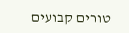טורים קבועים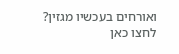ואורחים בעכשיו מגזין? לחצו כאן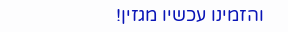והזמינו עכשיו מגזין!